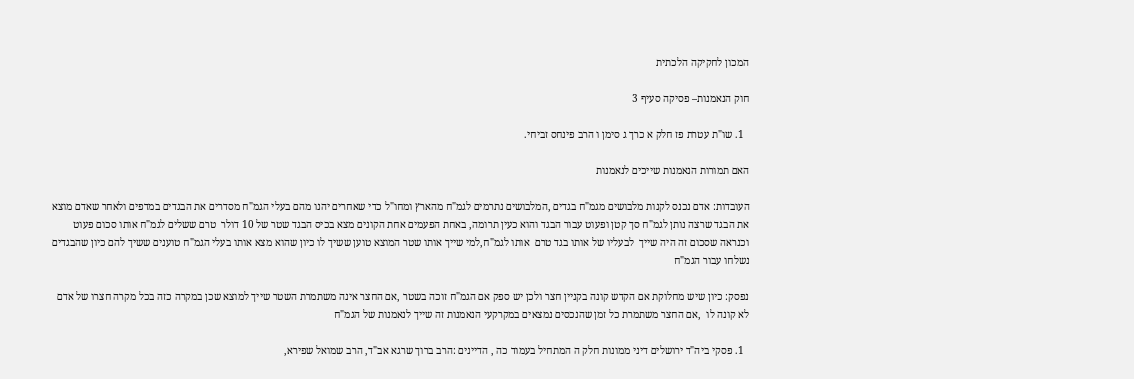המכון לחקיקה הלכתית

חוק הנאמנות– פסיקה סעיף 3

  1. שו"ת עטרת פז חלק א כרך ג סימן ו הרב פינחס זביחי.

האם תמורות הנאמנות שייכים לנאמנות

העובדות: אדם נכנס לקנות מלבושים מגמ"ח בגדים ,המלבושים נתרמים לגמ"ח מהארץ ומחו"ל כדי שאחרים יהנו מהם בעלי הגמ"ח מסדרים את הבגדים במדפים ולאחר שאדם מוצא את הבגד שרצה נותן לגמ"ח סך קטן ופעוט עבור הבגד והוא כעין תרומה, באחת הפעמים אחת הקונים מצא בכיס הבגד שטר של 10 דולר  טרם ששלים לגמ"ח אותו סכום פעוט וכנראה שסכום זה היה שייך  לבעליו של אותו בגד טרם  אותו לגמ"ח,למי שייך אותו שטר המוצא טוען ששיך לו כיון שהוא מצא אותו בעלי הגמ"ח טוענים ששיך להם כיון שהבגדים נשלחו עבור הגמ"ח

נפסק: כיון שיש מחלוקת אם הקדש קונה בקניין חצר ולכן יש ספק אם הגמ"ח זוכה בשטר ,אם החצר אינה משתמרת השטר שייך למוצא שכן במקרה כזה בכל מקרה חצרו של אדם לא קונה לו  ,אם החצר משתמרת כל זמן שהנכסים נמצאים במקרקעי הנאמנות זה שייך לנאמנות של הגמ"ח

  1. פסקי ביה"ד ירושלים דיני ממונות חלק ה המתחיל בעמוד כה , הדיינים :הרב ברוך שרגא אב"ד, הרב שמואל שפירא,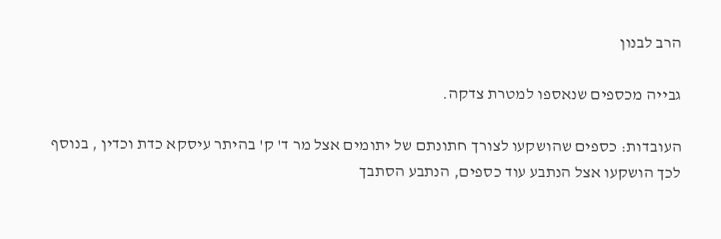הרב לבנון

גבייה מכספים שנאספו למטרת צדקה.

העובדות: כספים שהושקעו לצורך חתונתם של יתומים אצל מר ד' ק' בהיתר עיסקא כדת וכדין , בנוסף לכך הושקעו אצל הנתבע עוד כספים, הנתבע הסתבך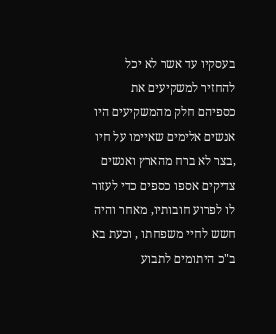בעסקיו עד אשר לא יכל להחזיר למשקיעים את כספיהם חלק מהמשקיעים היו אנשים אלימים שאיימו על חיו ,בצר לא ברח מהארץ ואנשים צדיקים אספו כספים כדי לעזור  לו לפרוע חובותיו, מאחר והיה חשש לחיי משפחתו , וכעת בא ב"כ היתומים לתבוע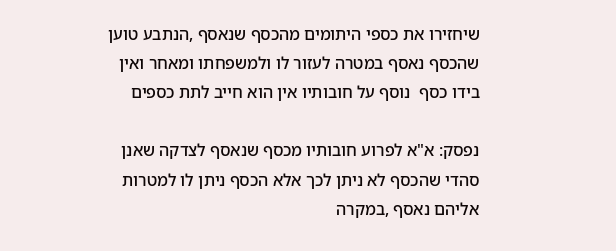שיחזירו את כספי היתומים מהכסף שנאסף ,הנתבע טוען שהכסף נאסף במטרה לעזור לו ולמשפחתו ומאחר ואין בידו כסף  נוסף על חובותיו אין הוא חייב לתת כספים

נפסק: א"א לפרוע חובותיו מכסף שנאסף לצדקה שאנן סהדי שהכסף לא ניתן לכך אלא הכסף ניתן לו למטרות אליהם נאסף ,במקרה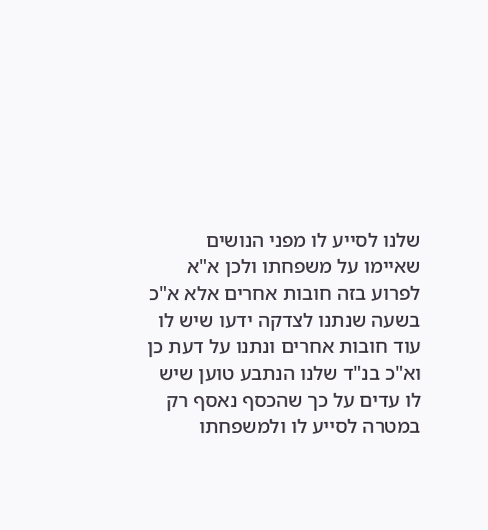שלנו לסייע לו מפני הנושים שאיימו על משפחתו ולכן א"א לפרוע בזה חובות אחרים אלא א"כ בשעה שנתנו לצדקה ידעו שיש לו עוד חובות אחרים ונתנו על דעת כן וא"כ בנ"ד שלנו הנתבע טוען שיש לו עדים על כך שהכסף נאסף רק במטרה לסייע לו ולמשפחתו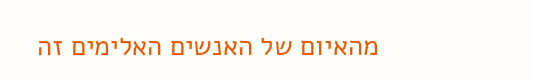מהאיום של האנשים האלימים זה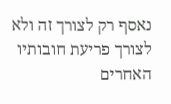נאסף רק לצורך זה ולא לצורך פריעת חובותיו האחרים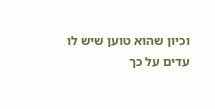וכיון שהוא טוען שיש לו עדים על כך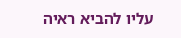עליו להביא ראיה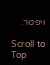ויפטר.

Scroll to Top